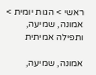ראשי > הגות יומית > אמונה, שמיעה, ותפילה אמיתית

אמונה, שמיעה,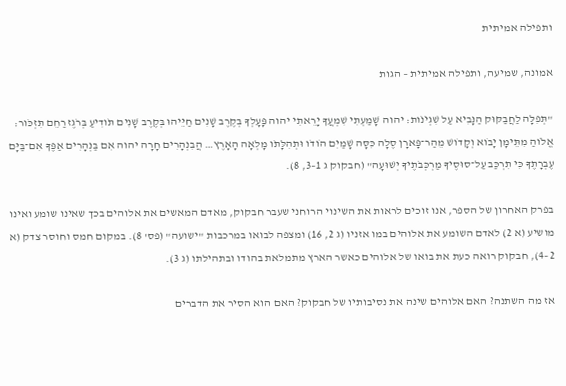ותפילה אמיתית

אמונה, שמיעה, ותפילה אמיתית – הגות

"תְּפִלָּה לַחֲבַקּוּק הַנָּבִיא עַל שִׁגְיֹנֹות׃ יהוה שָׁמַעְתִּי שִׁמְעֲךָ יָרֵאתִי יהוה פָּעָלְךָ בְּקֶרֶב שָׁנִים חַיֵּיהוּ בְּקֶרֶב שָׁנִים תֹּודִיעַ בְּרֹגֶז רַחֵם תִּזְכֹּור׃ אֱלֹוהַ מִתֵּימָן יָבֹוא וְקָדֹושׁ מֵהַר־פָּארָן סֶלָה כִּסָּה שָׁמַיִם הֹודֹו וּתְהִלָּתֹו מָלְאָה הָאָרֶץ… הֲבִנְהָרִים חָרָה יהוה אִם בַּנְּהָרִים אַפֶּךָ אִם־בַּיָּם עֶבְרָתֶךָ כִּי תִרְכַּב עַל־סוּסֶיךָ מַרְכְּבֹתֶיךָ יְשׁוּעָה" (חבקוק ג 1–3, 8).

בפרק האחרון של הספר, אנו זוכים לראות את השינוי הרוחני שעבר חבקוק, מאדם המאשים את אלוהים בכך שאינו שומע ואינו מושיע (א 2) לאדם השומע את אלוהים במו אזניו (ג 2, 16) ומצפה לבואו במרכבות "ישועה" (פס' 8). במקום חמס וחוסר צדק (א 2–4), חבקוק רואה כעת את בואו של אלוהים כאשר הארץ מתמלאת בהודו ובתהילתו (ג 3).

אז מה השתנה? האם אלוהים שינה את נסיבותיו של חבקוק? האם הוא הסיר את הדברים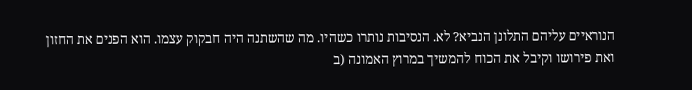הנוראיים עליהם התלונן הנביא? לא. הנסיבות נותרו כשהיו. מה שהשתנה היה חבקוק עצמו. הוא הפנים את החזון ואת פירושו וקיבל את הכוח להמשיך במרוץ האמונה (ב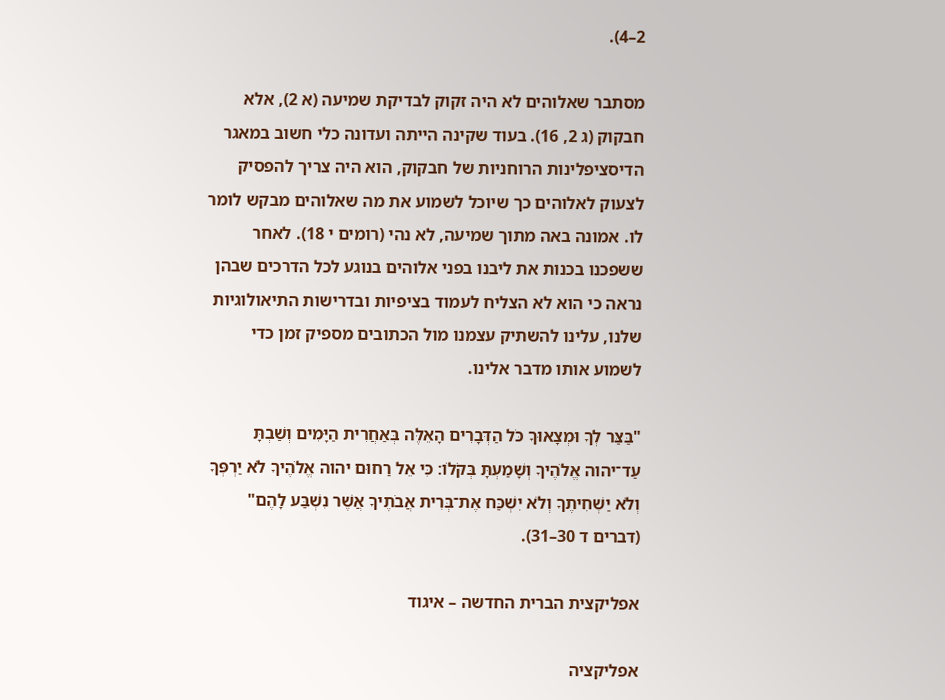2–4).

מסתבר שאלוהים לא היה זקוק לבדיקת שמיעה (א 2), אלא חבקוק (ג 2, 16). בעוד שקינה הייתה ועדונה כלי חשוב במאגר הדיסציפלינות הרוחניות של חבקוק, הוא היה צריך להפסיק לצעוק לאלוהים כך שיוכל לשמוע את מה שאלוהים מבקש לומר לו. אמונה באה מתוך שמיעה, לא נהי (רומים י 18). לאחר ששפכנו בכנות את ליבנו בפני אלוהים בנוגע לכל הדרכים שבהן נראה כי הוא לא הצליח לעמוד בציפיות ובדרישות התיאולוגיות שלנו, עלינו להשתיק עצמנו מול הכתובים מספיק זמן כדי לשמוע אותו מדבר אלינו.

"בַּצַּר לְךָ וּמְצָאוּךָ כֹּל הַדְּבָרִים הָאֵלֶּה בְּאַחֲרִית הַיָּמִים וְשַׁבְתָּ עַד־יהוה אֱלֹהֶיךָ וְשָׁמַעְתָּ בְּקֹלֹו׃ כִּי אֵל רַחוּם יהוה אֱלֹהֶיךָ לֹא יַרְפְּךָ וְלֹא יַשְׁחִיתֶךָ וְלֹא יִשְׁכַּח אֶת־בְּרִית אֲבֹתֶיךָ אֲשֶׁר נִשְׁבַּע לָהֶם" (דברים ד 30–31).

אפליקצית הברית החדשה – איגוד

אפליקציה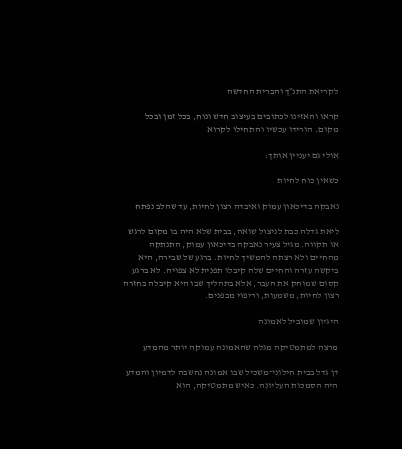לקריאת התנ״ך והברית החדשה

קראו והאזינו לכתובים בעיצוב חדש ונוח, בכל זמן ובכל מקום. הורידו עכשיו והתחילו לקרוא

אולי גם יעניין אותך:

כשאין כוח לחיות

נאבקה בדיכאון עמוק ואיבדה רצון לחיות, עד שהלב נפתח

ליאת גדלה כבת לניצול שואה, בבית שלא היה בו מקום לרגש או תקווה. מגיל צעיר נאבקה בדיכאון עמוק, התנתקה מהחיים ולא רצתה להמשיך לחיות. ברגע של שבירה, היא ביקשה עזרה והחיים שלה קיבלו תפנית לא צפויה. לא ברגע קסום שמוחק את העבר, אלא בתהליך שבו היא קיבלה בחזרה רצון לחיות, משמעות, וריפוי מבפנים.

היגיון שמוביל לאמונה

מרצה למתמטיקה מגלה שהאמונה עמוקה יותר מהמדע

דן גדל בבית חילוני־משכיל שבו אמונה נחשבה לדמיון והמדע היה הסמכות העליונה. כאיש מתמטיקה, הוא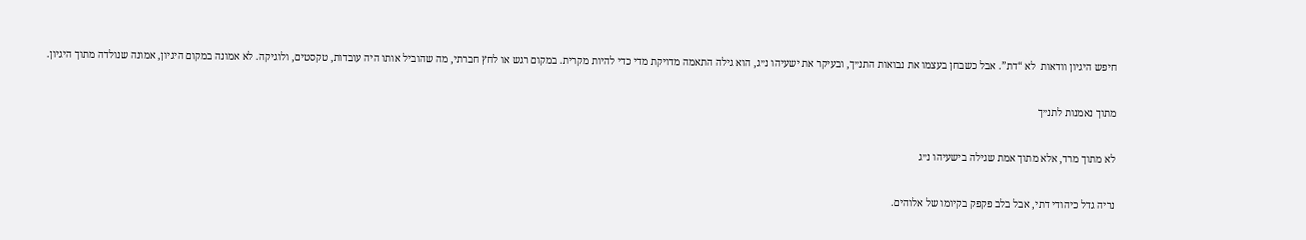חיפש היגיון וודאות  לא “דת”. אבל כשבחן בעצמו את נבואות התנ״ך, ובעיקר את ישעיהו נ״ג, הוא גילה התאמה מדויקת מדי כדי להיות מקרית. במקום רגש או לחץ חברתי, מה שהוביל אותו היה עובדות, טקסטים, ולוגיקה. לא אמונה במקום היגיון, אמונה שנולדה מתוך היגיון.

מתוך נאמנות לתנ״ך

לא מתוך מרד, אלא מתוך אמת שגילה בישעיהו נ״ג

נריה גדל כיהודי דתי, אבל בלב פקפק בקיומו של אלוהים.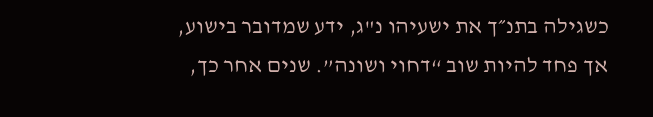כשגילה בתנ״ך את ישעיהו נ"ג, ידע שמדובר בישוע, אך פחד להיות שוב “דחוי ושונה”. שנים אחר כך,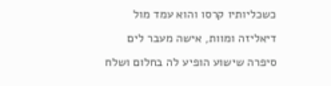כשכליותיו קרסו והוא עמד מול דיאליזה ומוות, אישה מעבר לים סיפרה שישוע הופיע לה בחלום ושלח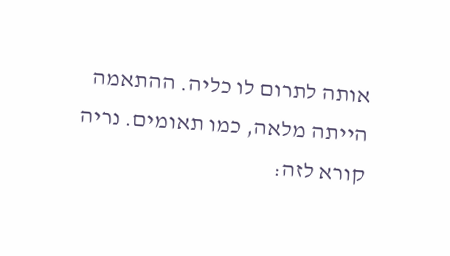אותה לתרום לו כליה. ההתאמה הייתה מלאה, כמו תאומים. נריה קורא לזה: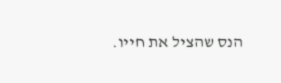הנס שהציל את חייו.